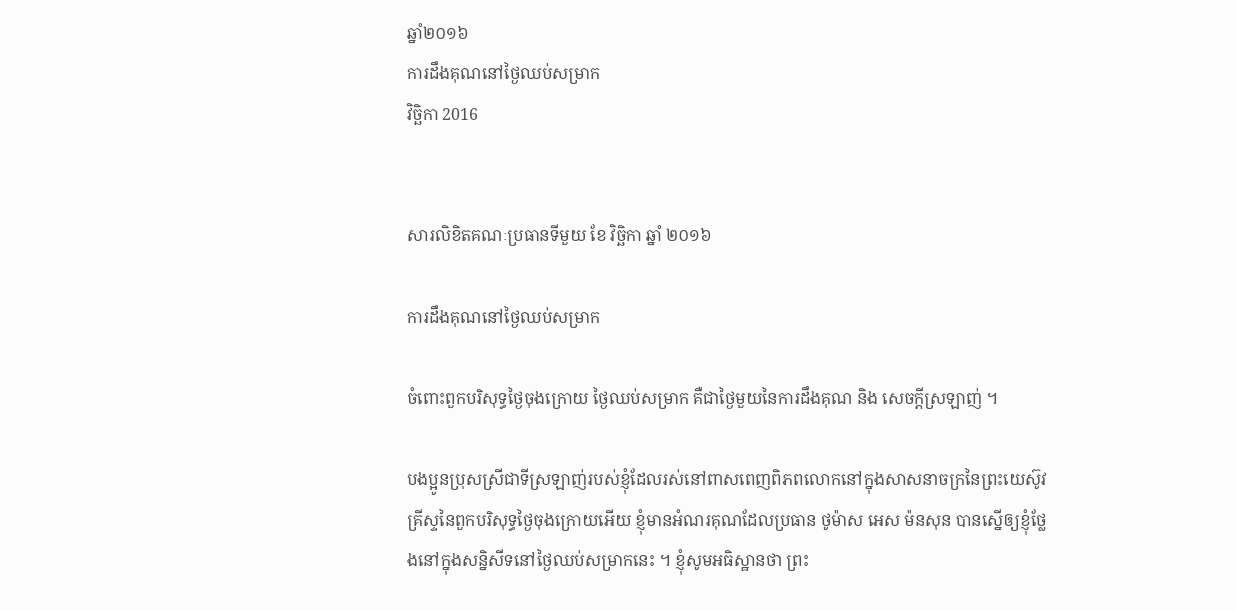ឆ្នាំ២០១៦
ការដឹងគុណនៅថ្ងៃឈប់សម្រាក
វិច្ឆិកា 2016


សារលិខិតគណៈប្រធានទីមួយ ខែ វិច្ឆិកា ឆ្នាំ ២០១៦

ការដឹងគុណនៅថ្ងៃឈប់សម្រាក

ចំពោះពួកបរិសុទ្ធថ្ងៃចុងក្រោយ ថ្ងៃឈប់សម្រាក គឺជាថ្ងៃមួយនៃការដឹងគុណ និង សេចក្ដីស្រឡាញ់ ។

បងប្អូនប្រុសស្រីជាទីស្រឡាញ់របស់ខ្ញុំដែលរស់នៅពាសពេញពិភពលោកនៅក្នុងសាសនាចក្រនៃព្រះយេស៊ូវគ្រីស្ទនៃពួកបរិសុទ្ធថ្ងៃចុងក្រោយអើយ ខ្ញុំមានអំណរគុណដែលប្រធាន ថូម៉ាស អេស ម៉នសុន បានស្នើឲ្យខ្ញុំថ្លែងនៅក្នុងសន្និសីទនៅថ្ងៃឈប់សម្រាកនេះ ។ ខ្ញុំសូមអធិស្ឋានថា ព្រះ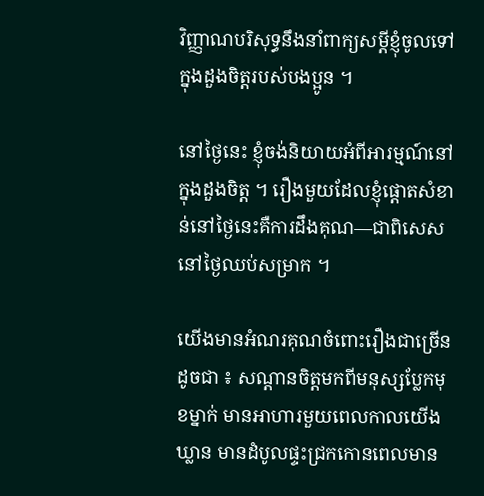វិញ្ញាណបរិសុទ្ធនឹងនាំពាក្យសម្ដីខ្ញុំចូលទៅក្នុងដួងចិត្តរបស់បងប្អូន ។

នៅថ្ងៃនេះ ខ្ញុំចង់និយាយអំពីអារម្មណ៍នៅក្នុងដួងចិត្ត ។ រឿងមួយដែលខ្ញុំផ្ដោតសំខាន់នៅថ្ងៃនេះគឺការដឹងគុណ—ជាពិសេស នៅថ្ងៃឈប់សម្រាក ។

យើងមានអំណរគុណចំពោះរឿងជាច្រើន ដូចជា ៖ សណ្ដានចិត្តមកពីមនុស្សប្លែកមុខម្នាក់ មានអាហារមួយពេលកាលយើងឃ្លាន មានដំបូលផ្ទះជ្រកកោនពេលមាន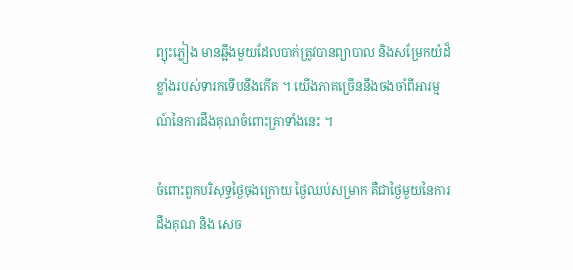ព្យុះភ្លៀង មានឆ្អឹងមួយដែលបាក់ត្រូវបានព្យាបាល និងសម្រែកយំដ៏ខ្លាំងរបស់ទារកទើបនឹងកើត ។ យើងភាគច្រើននឹងចងចាំពីអារម្មណ៍នៃការដឹងគុណចំពោះគ្រាទាំងនេះ ។

ចំពោះពួកបរិសុទ្ធថ្ងៃចុងក្រោយ ថ្ងៃឈប់សម្រាក គឺជាថ្ងៃមួយនៃការដឹងគុណ និង សេច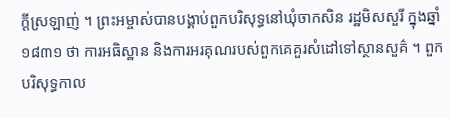ក្ដីស្រឡាញ់ ។ ព្រះអម្ចាស់បានបង្គាប់ពួកបរិសុទ្ធនៅឃុំចាកសិន រដ្ឋមិសសួរី ក្នុងឆ្នាំ ១៨៣១ ថា ការអធិស្ឋាន និងការអរគុណរបស់ពួកគេគួរសំដៅទៅស្ថានសួគ៌ ។ ពួកបរិសុទ្ធកាល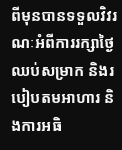ពីមុនបានទទួលវិវរណៈអំពីការរក្សាថ្ងៃឈប់សម្រាក និងរបៀបតមអាហារ និងការអធិ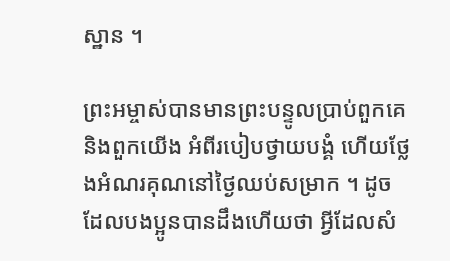ស្ឋាន ។

ព្រះអម្ចាស់បានមានព្រះបន្ទូលប្រាប់ពួកគេ និងពួកយើង អំពីរបៀបថ្វាយបង្គំ ហើយថ្លែងអំណរគុណនៅថ្ងៃឈប់សម្រាក ។ ដូចដែលបងប្អូនបានដឹងហើយថា អ្វីដែលសំ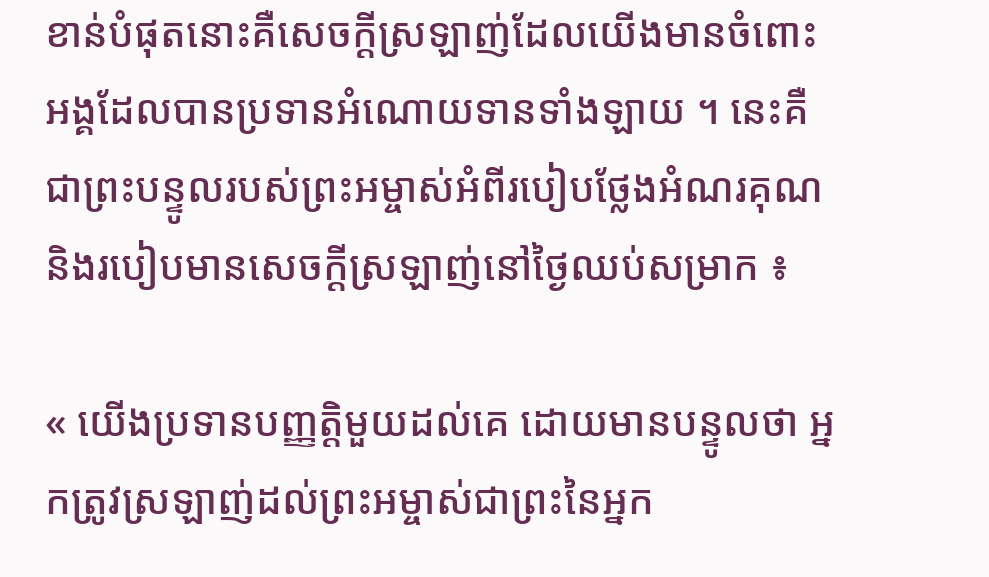ខាន់បំផុតនោះគឺសេចក្ដីស្រឡាញ់ដែលយើងមានចំពោះអង្គដែលបានប្រទានអំណោយទានទាំងឡាយ ។ នេះគឺជាព្រះបន្ទូលរបស់ព្រះអម្ចាស់អំពីរបៀបថ្លែងអំណរគុណ និងរបៀបមានសេចក្ដីស្រឡាញ់នៅថ្ងៃឈប់សម្រាក ៖

« យើងប្រទានបញ្ញត្តិមួយដល់គេ ដោយមានបន្ទូលថា អ្នកត្រូវស្រឡាញ់ដល់ព្រះអម្ចាស់ជាព្រះនៃអ្នក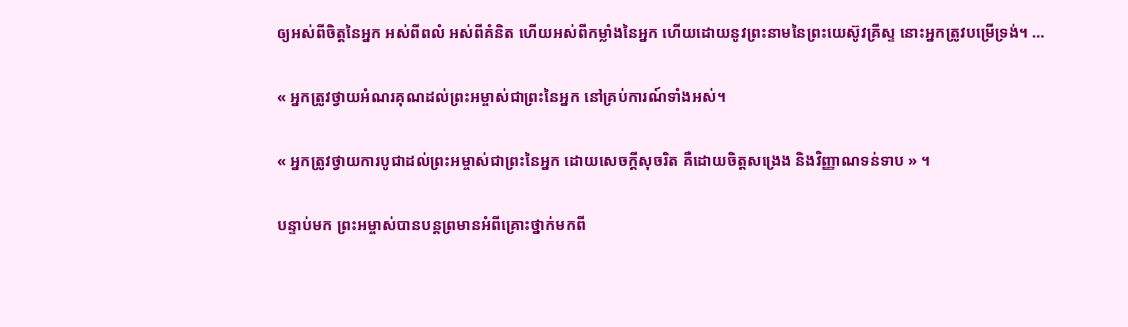ឲ្យអស់ពីចិត្តនៃអ្នក អស់ពីពលំ អស់ពីគំនិត ហើយអស់ពីកម្លាំងនៃអ្នក ហើយដោយនូវព្រះនាមនៃព្រះយេស៊ូវគ្រីស្ទ នោះអ្នកត្រូវបម្រើទ្រង់។ …

« អ្នកត្រូវថ្វាយអំណរគុណដល់ព្រះអម្ចាស់ជាព្រះនៃអ្នក នៅគ្រប់ការណ៍ទាំងអស់។

« អ្នកត្រូវថ្វាយការបូជាដល់ព្រះអម្ចាស់ជាព្រះនៃអ្នក ដោយសេចក្ដីសុចរិត គឺដោយចិត្តសង្រេង និងវិញ្ញាណទន់ទាប » ។

បន្ទាប់មក ព្រះអម្ចាស់បានបន្តព្រមានអំពីគ្រោះថ្នាក់មកពី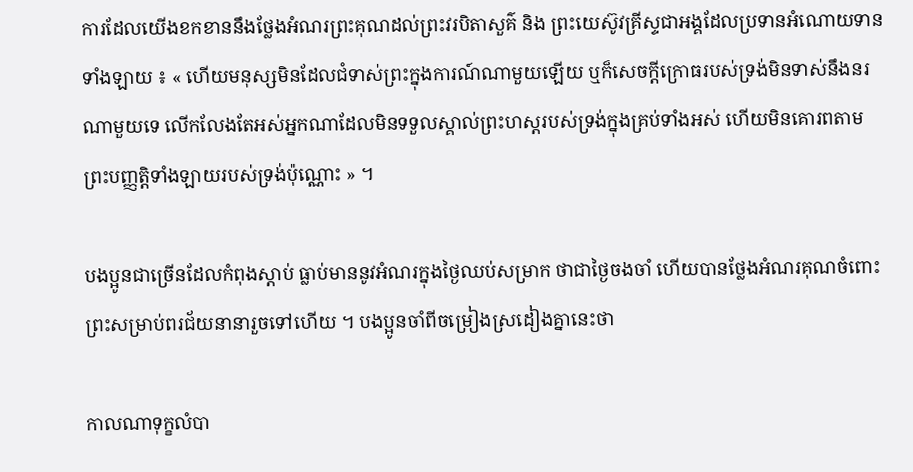ការដែលយើងខកខាននឹងថ្លែងអំណរព្រះគុណដល់ព្រះវរបិតាសួគ៌ និង ព្រះយេស៊ូវគ្រីស្ទជាអង្គដែលប្រទានអំណោយទានទាំងឡាយ ៖ « ហើយមនុស្សមិនដែលជំទាស់ព្រះក្នុងការណ៍ណាមួយឡើយ ឬក៏សេចក្ដីក្រោធរបស់ទ្រង់មិនទាស់នឹងនរណាមួយទេ លើកលែងតែអស់អ្នកណាដែលមិនទទួលស្គាល់ព្រះហស្តរបស់ទ្រង់ក្នុងគ្រប់ទាំងអស់ ហើយមិនគោរពតាមព្រះបញ្ញត្តិទាំងឡាយរបស់ទ្រង់ប៉ុណ្ណោះ » ។

បងប្អូនជាច្រើនដែលកំពុងស្ដាប់ ធ្លាប់មាននូវអំណរក្នុងថ្ងៃឈប់សម្រាក ថាជាថ្ងៃចងចាំ ហើយបានថ្លែងអំណរគុណចំពោះព្រះសម្រាប់ពរជ័យនានារួចទៅហើយ ។ បងប្អូនចាំពីចម្រៀងស្រដៀងគ្នានេះថា

កាលណាទុក្ខលំបា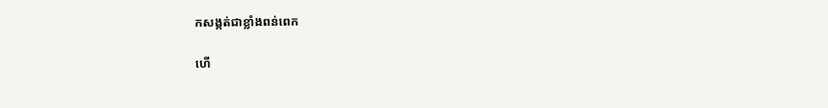កសង្កត់ជាខ្លាំងពន់ពេក

ហើ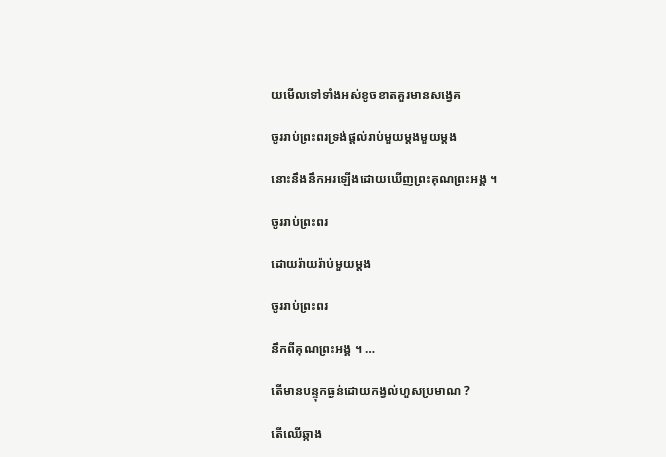យមើលទៅទាំងអស់ខូចខាតគួរមានសង្វេគ

ចូររាប់ព្រះពរទ្រង់ផ្ដល់រាប់មួយម្ដងមួយម្ដង

នោះនឹងនឹកអរឡើងដោយឃើញព្រះគុណព្រះអង្គ ។

ចូររាប់ព្រះពរ

ដោយរ៉ាយរ៉ាប់មួយម្ដង

ចូររាប់ព្រះពរ

នឹកពីគុណព្រះអង្គ ។ …

តើមានបន្ទុកធ្ងន់ដោយកង្វល់ហួសប្រមាណ ?

តើឈើឆ្កាង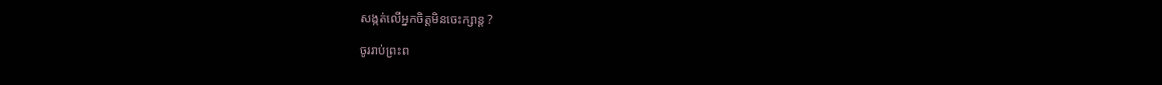សង្កត់លើអ្នកចិត្តមិនចេះក្សាន្ត ?

ចូររាប់ព្រះព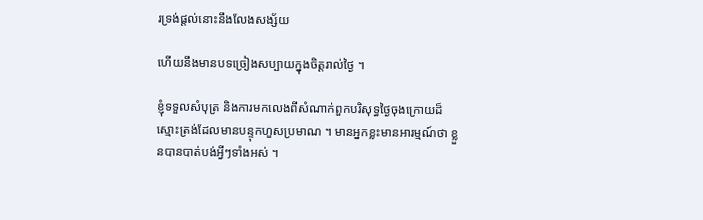រទ្រង់ផ្ដល់នោះនឹងលែងសង្ស័យ

ហើយនឹងមានបទច្រៀងសប្បាយក្នុងចិត្តរាល់ថ្ងៃ ។

ខ្ញុំទទួលសំបុត្រ និងការមកលេងពីសំណាក់ពួកបរិសុទ្ធថ្ងៃចុងក្រោយដ៏ស្មោះត្រង់ដែលមានបន្ទុកហួសប្រមាណ ។ មានអ្នកខ្លះមានអារម្មណ៍ថា ខ្លួនបានបាត់បង់អ្វីៗទាំងអស់ ។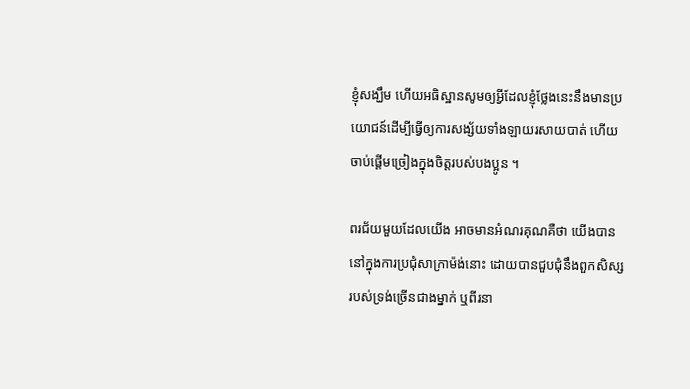ខ្ញុំសង្ឃឹម ហើយអធិស្ឋានសូមឲ្យអ្វីដែលខ្ញុំថ្លែងនេះនឹងមានប្រយោជន៍ដើម្បីធ្វើឲ្យការសង្ស័យទាំងឡាយរសាយបាត់ ហើយចាប់ផ្ដើមច្រៀងក្នុងចិត្តរបស់បងប្អូន ។

ពរជ័យមួយដែលយើង អាចមានអំណរគុណគឺថា យើងបាននៅក្នុងការប្រជុំសាក្រាម៉ង់នោះ ដោយបានជួបជុំនឹងពួកសិស្សរបស់ទ្រង់ច្រើនជាងម្នាក់ ឬពីរនា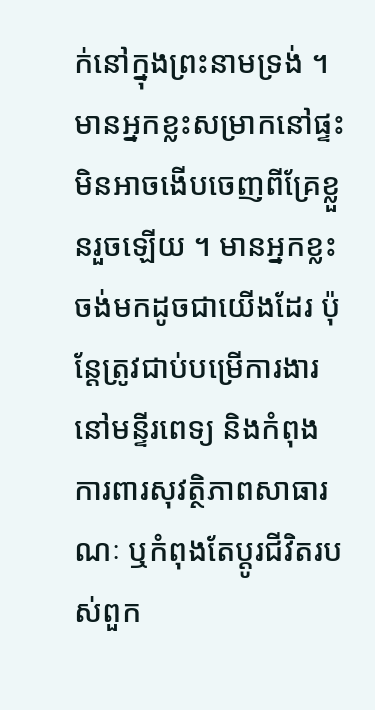ក់នៅក្នុងព្រះនាមទ្រង់ ។ មានអ្នកខ្លះសម្រាកនៅផ្ទះមិនអាចងើបចេញពីគ្រែខ្លួនរួចឡើយ ។ មានអ្នកខ្លះចង់មកដូចជាយើងដែរ ប៉ុន្តែត្រូវជាប់បម្រើការងារនៅមន្ទីរពេទ្យ និងកំពុងការពារសុវត្ថិភាពសាធារណៈ ឬកំពុងតែប្តូរជីវិតរបស់ពួក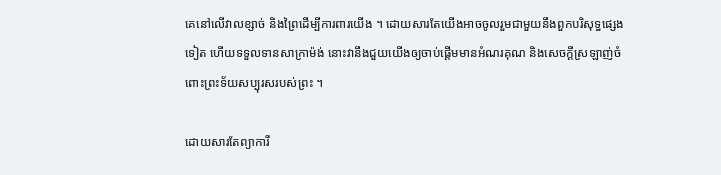គេនៅលើវាលខ្សាច់ និងព្រៃដើម្បីការពារយើង ។ ដោយសារតែយើងអាចចូលរួមជាមួយនឹងពួកបរិសុទ្ធផ្សេងទៀត ហើយទទួលទានសាក្រាម៉ង់ នោះវានឹងជួយយើងឲ្យចាប់ផ្ដើមមានអំណរគុណ និងសេចក្ដីស្រឡាញ់ចំពោះព្រះទ័យសប្បុរសរបស់ព្រះ ។

ដោយសារតែព្យាការី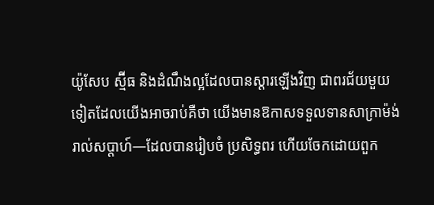យ៉ូសែប ស្ម៊ីធ និងដំណឹងល្អដែលបានស្ដារឡើងវិញ ជាពរជ័យមួយទៀតដែលយើងអាចរាប់គឺថា យើងមានឱកាសទទួលទានសាក្រាម៉ង់រាល់សប្ដាហ៍—ដែលបានរៀបចំ ប្រសិទ្ធពរ ហើយចែកដោយពួក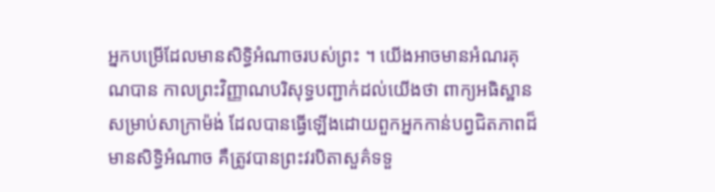អ្នកបម្រើដែលមានសិទ្ធិអំណាចរបស់ព្រះ ។ យើងអាចមានអំណរគុណបាន កាលព្រះវិញ្ញាណបរិសុទ្ធបញ្ជាក់ដល់យើងថា ពាក្យអធិស្ឋានសម្រាប់សាក្រាម៉ង់ ដែលបានធ្វើឡើងដោយពួកអ្នកកាន់បព្វជិតភាពដ៏មានសិទ្ធិអំណាច គឺត្រូវបានព្រះវរបិតាសួគ៌ទទួ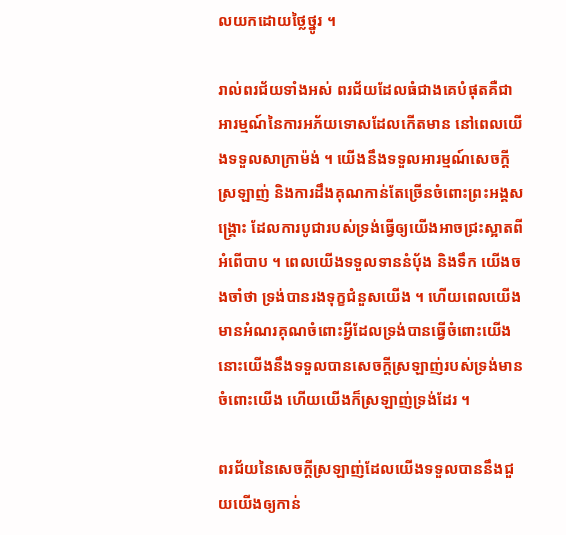លយកដោយថ្លៃថ្នូរ ។

រាល់ពរជ័យទាំងអស់ ពរជ័យដែលធំជាងគេបំផុតគឺជាអារម្មណ៍នៃការអភ័យទោសដែលកើតមាន នៅពេលយើងទទួលសាក្រាម៉ង់ ។ យើងនឹងទទួលអារម្មណ៍សេចក្ដីស្រឡាញ់ និងការដឹងគុណកាន់តែច្រើនចំពោះព្រះអង្គសង្គ្រោះ ដែលការបូជារបស់ទ្រង់ធ្វើឲ្យយើងអាចជ្រះស្អាតពីអំពើបាប ។ ពេលយើងទទួលទាននំប៉័ង និងទឹក យើងចងចាំថា ទ្រង់បានរងទុក្ខជំនួសយើង ។ ហើយពេលយើងមានអំណរគុណចំពោះអ្វីដែលទ្រង់បានធ្វើចំពោះយើង នោះយើងនឹងទទួលបានសេចក្ដីស្រឡាញ់របស់ទ្រង់មានចំពោះយើង ហើយយើងក៏ស្រឡាញ់ទ្រង់ដែរ ។

ពរជ័យនៃសេចក្ដីស្រឡាញ់ដែលយើងទទួលបាននឹងជួយយើងឲ្យកាន់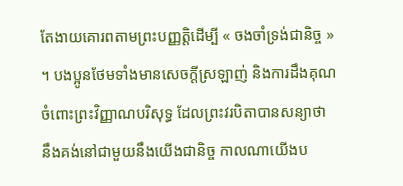តែងាយគោរពតាមព្រះបញ្ញត្តិដើម្បី « ចងចាំទ្រង់ជានិច្ច » ។ បងប្អូនថែមទាំងមានសេចក្ដីស្រឡាញ់ និងការដឹងគុណចំពោះព្រះវិញ្ញាណបរិសុទ្ធ ដែលព្រះវរបិតាបានសន្យាថា នឹងគង់នៅជាមួយនឹងយើងជានិច្ច កាលណាយើងប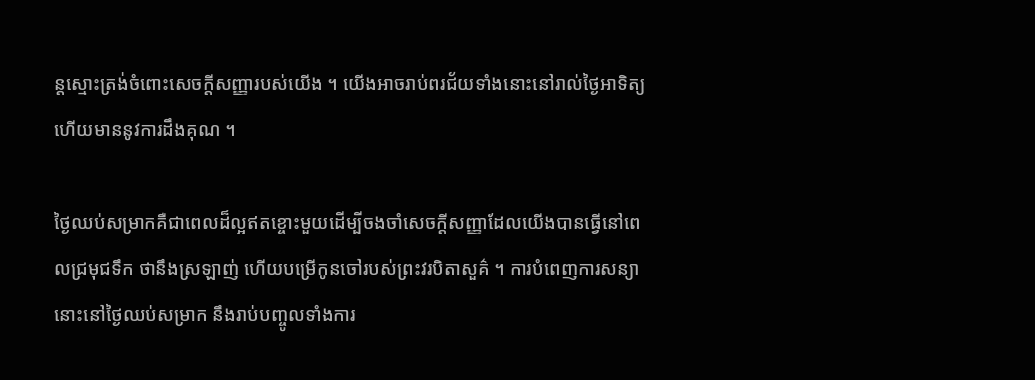ន្តស្មោះត្រង់ចំពោះសេចក្ដីសញ្ញារបស់យើង ។ យើងអាចរាប់ពរជ័យទាំងនោះនៅរាល់ថ្ងៃអាទិត្យ ហើយមាននូវការដឹងគុណ ។

ថ្ងៃឈប់សម្រាកគឺជាពេលដ៏ល្អឥតខ្ចោះមួយដើម្បីចងចាំសេចក្ដីសញ្ញាដែលយើងបានធ្វើនៅពេលជ្រមុជទឹក ថានឹងស្រឡាញ់ ហើយបម្រើកូនចៅរបស់ព្រះវរបិតាសួគ៌ ។ ការបំពេញការសន្យានោះនៅថ្ងៃឈប់សម្រាក នឹងរាប់បញ្ចូលទាំងការ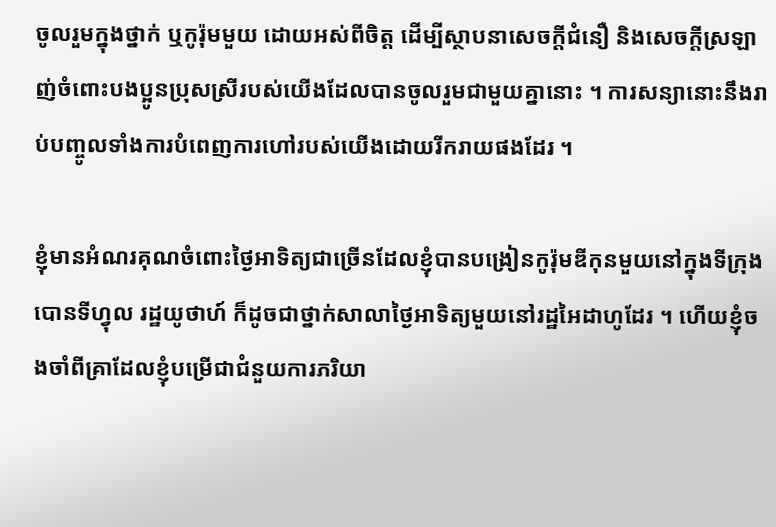ចូលរួមក្នុងថ្នាក់ ឬកូរ៉ុមមួយ ដោយអស់ពីចិត្ត ដើម្បីស្ថាបនាសេចក្ដីជំនឿ និងសេចក្ដីស្រឡាញ់ចំពោះបងប្អូនប្រុសស្រីរបស់យើងដែលបានចូលរួមជាមួយគ្នានោះ ។ ការសន្យានោះនឹងរាប់បញ្ចូលទាំងការបំពេញការហៅរបស់យើងដោយរីករាយផងដែរ ។

ខ្ញុំមានអំណរគុណចំពោះថ្ងៃអាទិត្យជាច្រើនដែលខ្ញុំបានបង្រៀនកូរ៉ុមឌីកុនមួយនៅក្នុងទីក្រុងបោនទីហ្វុល រដ្ឋយូថាហ៍ ក៏ដូចជាថ្នាក់សាលាថ្ងៃអាទិត្យមួយនៅរដ្ឋអៃដាហូដែរ ។ ហើយខ្ញុំចងចាំពីគ្រាដែលខ្ញុំបម្រើជាជំនួយការភរិយា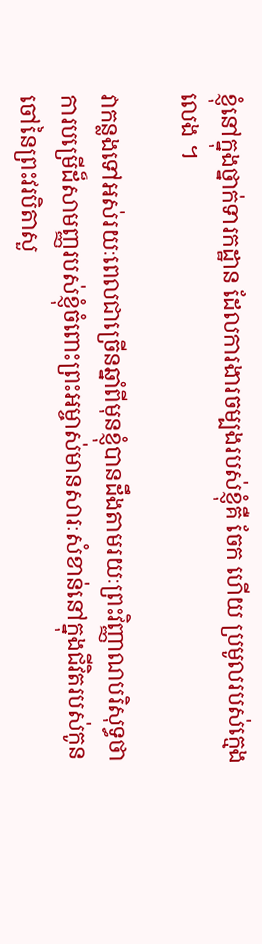ខ្ញុំនៅក្នុងថ្នាក់ទារកដ្ឋាន ដែលការងារចម្បងរបស់ខ្ញុំគឺ ចែក ហើយ ប្រមូលរបស់ក្មេងលេង ។

វាកន្លងទៅអស់រយៈពេលជាច្រើនឆ្នាំពីមុនខ្ញុំបានដឹងតាមរយៈព្រះវិញ្ញាណបរិសុទ្ធថា ការបម្រើដ៏សាមញ្ញរបស់ខ្ញុំចំពោះព្រះអម្ចាស់មានសារៈសំខាន់នៅក្នុងជីវិតរបស់កូនចៅនៃព្រះវរបិតាសួ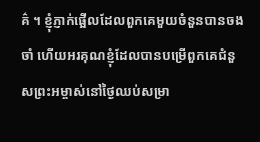គ៌ ។ ខ្ញុំភ្ញាក់ផ្អើលដែលពួកគេមួយចំនួនបានចងចាំ ហើយអរគុណខ្ញុំដែលបានបម្រើពួកគេជំនួសព្រះអម្ចាស់នៅថ្ងៃឈប់សម្រា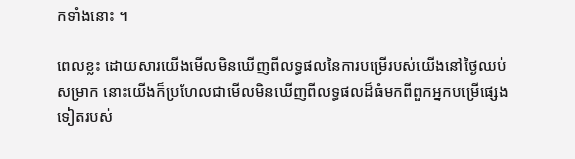កទាំងនោះ ។

ពេលខ្លះ ដោយសារយើងមើលមិនឃើញពីលទ្ធផលនៃការបម្រើរបស់យើងនៅថ្ងៃឈប់សម្រាក នោះយើងក៏ប្រហែលជាមើលមិនឃើញពីលទ្ធផលដ៏ធំមកពីពួកអ្នកបម្រើផ្សេងទៀតរបស់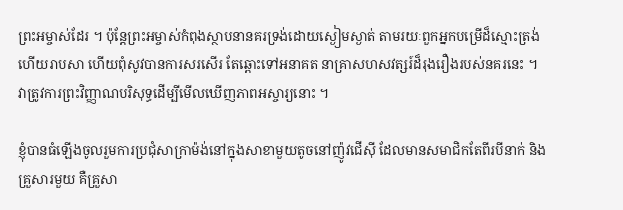ព្រះអម្ចាស់ដែរ ។ ប៉ុន្តែព្រះអម្ចាស់កំពុងស្ថាបនានគរទ្រង់ដោយស្ងៀមស្ងាត់ តាមរយៈពួកអ្នកបម្រើដ៏ស្មោះត្រង់ ហើយរាបសា ហើយពុំសូវបានការសរសើរ តែឆ្ពោះទៅអនាគត នាគ្រាសហសវត្សរ៍ដ៏រុងរឿងរបស់នគរនេះ ។ វាត្រូវការព្រះវិញ្ញាណបរិសុទ្ធដើម្បីមើលឃើញភាពអស្ចារ្យនោះ ។

ខ្ញុំបានធំឡើងចូលរួមការប្រជុំសាក្រាម៉ង់នៅក្នុងសាខាមួយតូចនៅញ៉ូវជើស៊ី ដែលមានសមាជិកតែពីរបីនាក់ និងគ្រួសារមួយ គឺគ្រួសា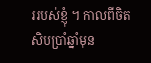ររបស់ខ្ញុំ ។ កាលពីចិតសិបប្រាំឆ្នាំមុន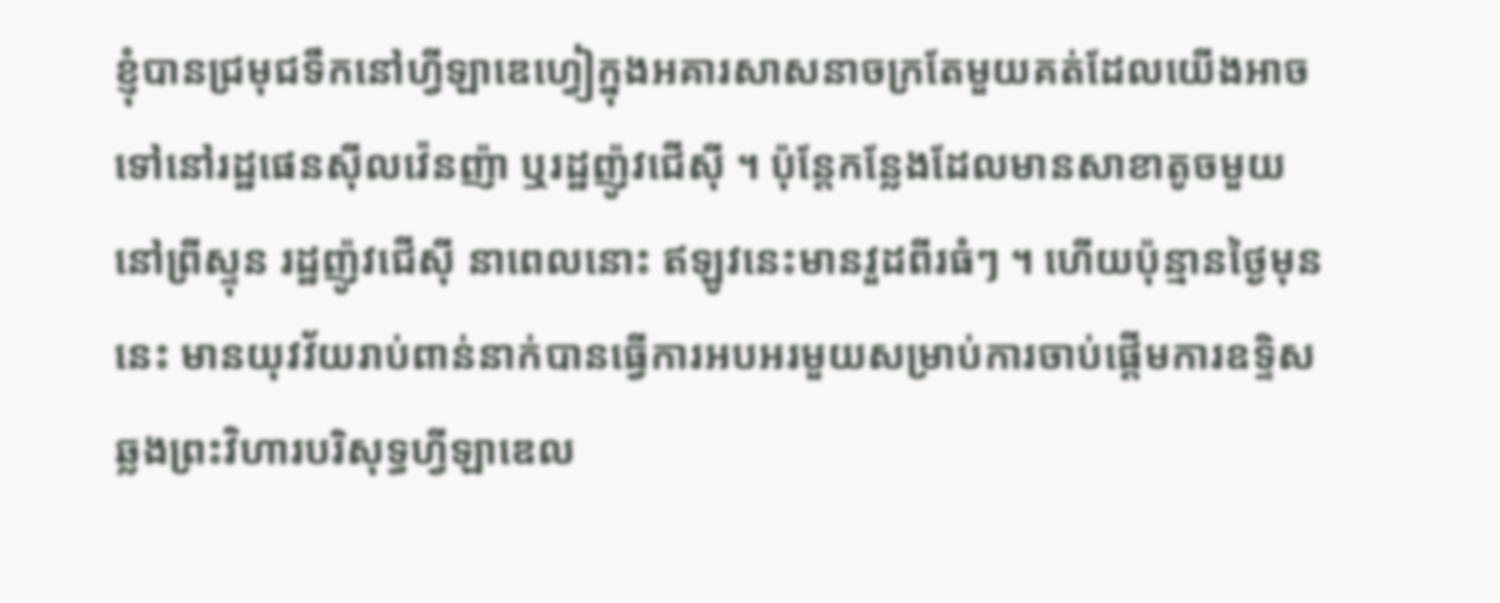ខ្ញុំបានជ្រមុជទឹកនៅហ្វីឡាឌេហ្វៀក្នុងអគារសាសនាចក្រតែមួយគត់ដែលយើងអាចទៅនៅរដ្ឋផេនស៊ីលវ៉េនញ៉ា ឬរដ្ឋញ៉ូវជើស៊ី ។ ប៉ុន្តែកន្លែងដែលមានសាខាតូចមួយនៅព្រីស្ទុន រដ្ឋញ៉ូវជើស៊ី នាពេលនោះ ឥឡូវនេះមានវួដពីរធំៗ ។ ហើយប៉ុន្មានថ្ងៃមុននេះ មានយុវវ័យរាប់ពាន់នាក់បានធ្វើការអបអរមួយសម្រាប់ការចាប់ផ្ដើមការឧទ្ទិសឆ្លងព្រះវិហារបរិសុទ្ធហ្វីឡាឌេល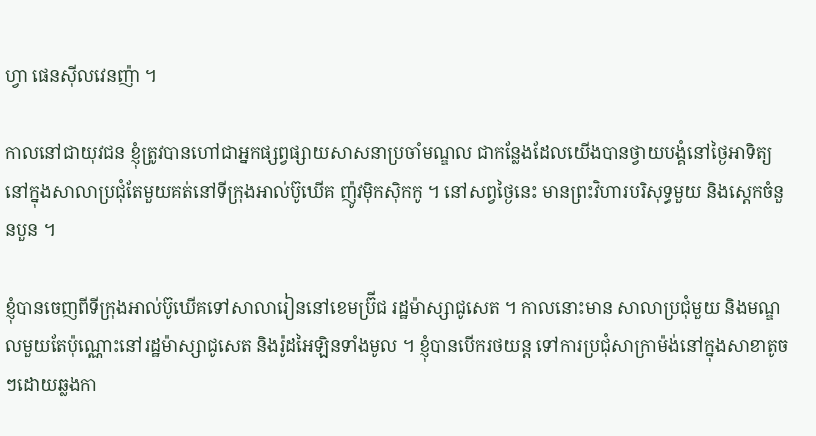ហ្វា ផេនស៊ីលវេនញ៉ា ។

កាលនៅជាយុវជន ខ្ញុំត្រូវបានហៅជាអ្នកផ្សព្វផ្សាយសាសនាប្រចាំមណ្ឌល ជាកន្លែងដែលយើងបានថ្វាយបង្គំនៅថ្ងៃអាទិត្យនៅក្នុងសាលាប្រជុំតែមួយគត់នៅទីក្រុងអាល់ប៊ូឃើគ ញ៉ូវម៉ិកស៊ិកកូ ។ នៅសព្វថ្ងៃនេះ មានព្រះវិហារបរិសុទ្ធមួយ និងស្តេកចំនួនបួន ។

ខ្ញុំបានចេញពីទីក្រុងអាល់ប៊ូឃើគទៅសាលារៀននៅខេមប្រ៊ីជ រដ្ឋម៉ាស្សាជូសេត ។ កាលនោះមាន សាលាប្រជុំមួយ និងមណ្ឌលមួយតែប៉ុណ្ណោះនៅរដ្ឋម៉ាស្សាជូសេត និងរ៉ូដអៃឡិនទាំងមូល ។ ខ្ញុំបានបើករថយន្ត ទៅការប្រជុំសាក្រាម៉ង់នៅក្នុងសាខាតូចៗដោយឆ្លងកា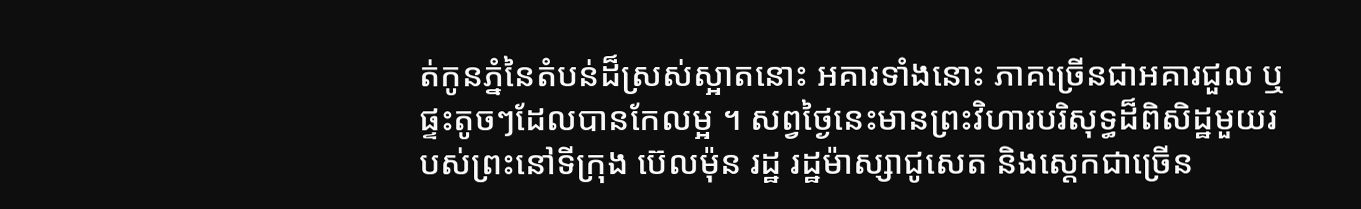ត់កូនភ្នំនៃតំបន់ដ៏ស្រស់ស្អាតនោះ អគារទាំងនោះ ភាគច្រើនជាអគារជួល ឬផ្ទះតូចៗដែលបានកែលម្អ ។ សព្វថ្ងៃនេះមានព្រះវិហារបរិសុទ្ធដ៏ពិសិដ្ឋមួយរបស់ព្រះនៅទីក្រុង ប៊េលម៉ុន រដ្ឋ រដ្ឋម៉ាស្សាជូសេត និងស្ដេកជាច្រើន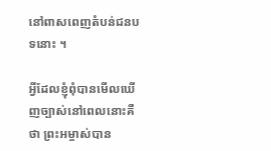នៅពាសពេញតំបន់ជនបទនោះ ។

អ្វីដែលខ្ញុំពុំបានមើលឃើញច្បាស់នៅពេលនោះគឺថា ព្រះអម្ចាស់បាន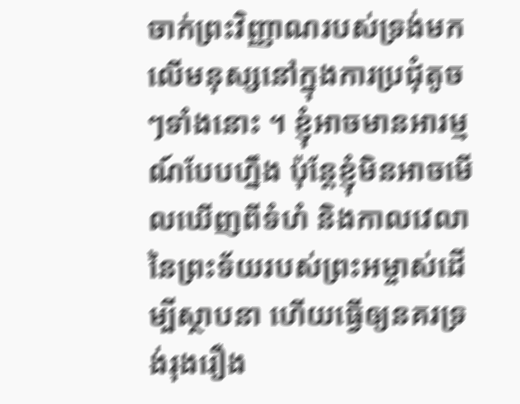ចាក់ព្រះវិញ្ញាណរបស់ទ្រង់មកលើមនុស្សនៅក្នុងការប្រជុំតូចៗទាំងនោះ ។ ខ្ញុំអាចមានអារម្មណ៍បែបហ្នឹង ប៉ុន្តែខ្ញុំមិនអាចមើលឃើញពីទំហំ និងកាលវេលានៃព្រះទ័យរបស់ព្រះអម្ចាស់ដើម្បីស្ថាបនា ហើយធ្វើឲ្យនគរទ្រង់រុងរឿង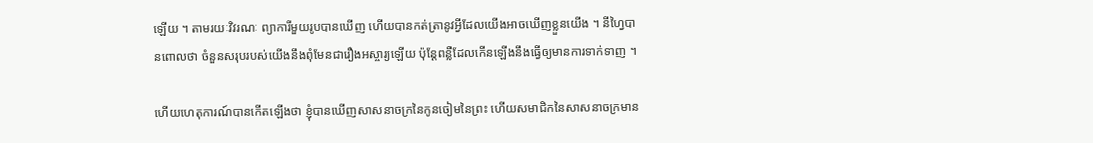ឡើយ ។ តាមរយៈវិវរណៈ ព្យាការីមួយរូបបានឃើញ ហើយបានកត់ត្រានូវអ្វីដែលយើងអាចឃើញខ្លួនយើង ។ នីហ្វៃបានពោលថា ចំនួនសរុបរបស់យើងនឹងពុំមែនជារឿងអស្ចារ្យឡើយ ប៉ុន្តែពន្លឺដែលកើនឡើងនឹងធ្វើឲ្យមានការទាក់ទាញ ។

ហើយហេតុការណ៍បានកើតឡើងថា ខ្ញុំបានឃើញសាសនាចក្រនៃកូនចៀមនៃព្រះ ហើយសមាជិកនៃសាសនាចក្រមាន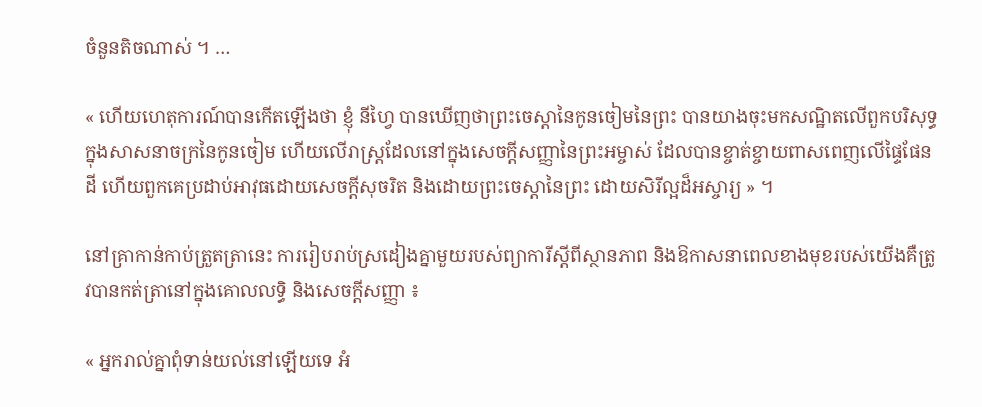ចំនួនតិចណាស់ ។ …

« ហើយហេតុការណ៍បានកើតឡើងថា ខ្ញុំ នីហ្វៃ បានឃើញថាព្រះចេស្ដានៃកូនចៀមនៃព្រះ បានយាងចុះមកសណ្ឋិតលើពួកបរិសុទ្ធក្នុងសាសនាចក្រនៃកូនចៀម ហើយលើរាស្ត្រដែលនៅក្នុងសេចក្ដីសញ្ញានៃព្រះអម្ចាស់ ដែលបានខ្ចាត់ខ្ចាយពាសពេញលើផ្ទៃផែនដី ហើយពួកគេប្រដាប់អាវុធដោយសេចក្ដីសុចរិត និងដោយព្រះចេស្ដានៃព្រះ ដោយសិរីល្អដ៏អស្ចារ្យ » ។

នៅគ្រាកាន់កាប់ត្រួតត្រានេះ ការរៀបរាប់ស្រដៀងគ្នាមួយរបស់ព្យាការីស្ដីពីស្ថានភាព និងឱកាសនាពេលខាងមុខរបស់យើងគឺត្រូវបានកត់ត្រានៅក្នុងគោលលទ្ធិ និងសេចក្ដីសញ្ញា ៖

« អ្នករាល់គ្នាពុំទាន់យល់នៅឡើយទេ អំ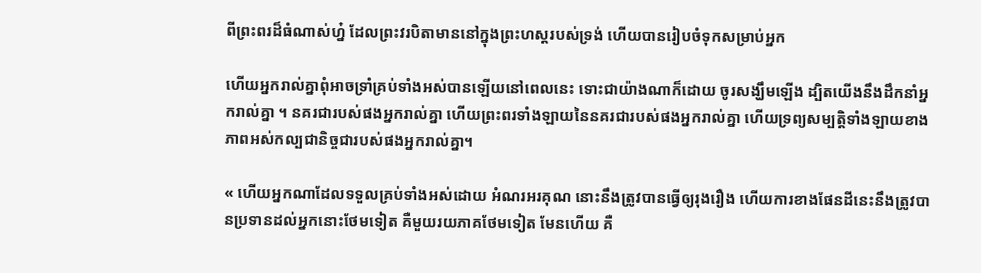ពីព្រះពរដ៏ធំណាស់ហ្ន៎ ដែលព្រះវរបិតាមាននៅក្នុងព្រះហស្តរបស់ទ្រង់ ហើយបានរៀបចំទុកសម្រាប់អ្នក

ហើយអ្នករាល់គ្នាពុំអាចទ្រាំគ្រប់ទាំងអស់បានឡើយនៅពេលនេះ ទោះជាយ៉ាងណាក៏ដោយ ចូរសង្ឃឹមឡើង ដ្បិតយើងនឹងដឹកនាំអ្នករាល់គ្នា ។ នគរជារបស់ផងអ្នករាល់គ្នា ហើយព្រះពរទាំងឡាយនៃនគរជារបស់ផងអ្នករាល់គ្នា ហើយទ្រព្យសម្បត្តិទាំងឡាយខាងភាពអស់កល្បជានិច្ចជារបស់ផងអ្នករាល់គ្នា។

« ហើយអ្នកណាដែលទទួលគ្រប់ទាំងអស់ដោយ អំណរអរគុណ នោះនឹងត្រូវបានធ្វើឲ្យរុងរឿង ហើយការខាងផែនដីនេះនឹងត្រូវបានប្រទានដល់អ្នកនោះថែមទៀត គឺមួយរយភាគថែមទៀត មែនហើយ គឺ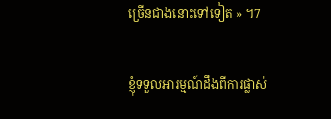ច្រើនជាងនោះទៅទៀត » ។7

ខ្ញុំទទួលអារម្មណ៍ដឹងពីការផ្លាស់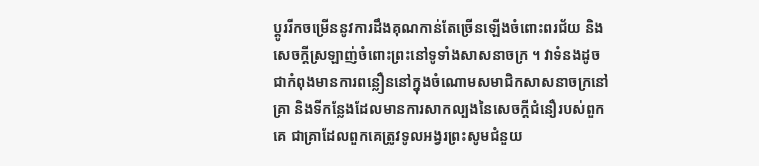ប្ដូររីកចម្រើននូវការដឹងគុណកាន់តែច្រើនឡើងចំពោះពរជ័យ និងសេចក្ដីស្រឡាញ់ចំពោះព្រះនៅទូទាំងសាសនាចក្រ ។ វាទំនងដូចជាកំពុងមានការពន្លឿននៅក្នុងចំណោមសមាជិកសាសនាចក្រនៅគ្រា និងទីកន្លែងដែលមានការសាកល្បងនៃសេចក្ដីជំនឿរបស់ពួកគេ ជាគ្រាដែលពួកគេត្រូវទូលអង្វរព្រះសូមជំនួយ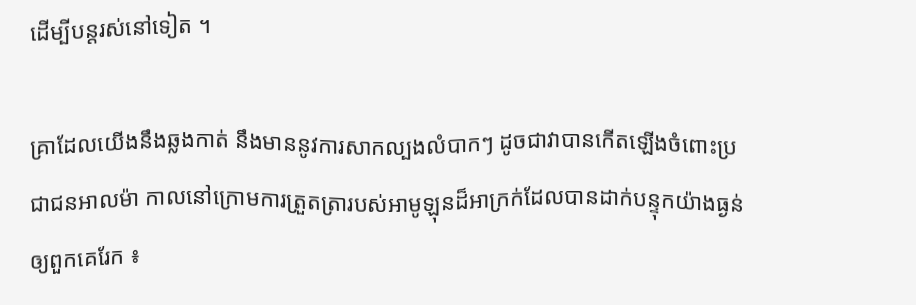ដើម្បីបន្តរស់នៅទៀត ។

គ្រាដែលយើងនឹងឆ្លងកាត់ នឹងមាននូវការសាកល្បងលំបាកៗ ដូចជាវាបានកើតឡើងចំពោះប្រជាជនអាលម៉ា កាលនៅក្រោមការត្រួតត្រារបស់អាមូឡុនដ៏អាក្រក់ដែលបានដាក់បន្ទុកយ៉ាងធ្ងន់ឲ្យពួកគេរែក ៖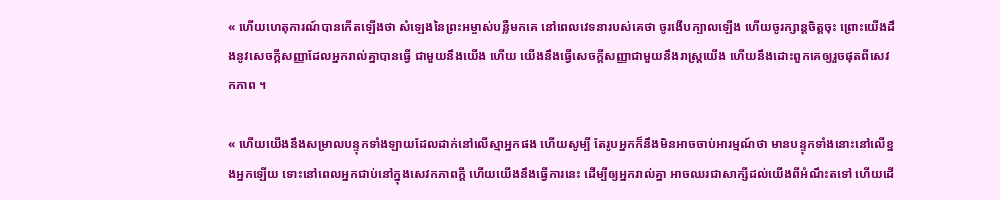« ហើយហេតុការណ៍បានកើតឡើងថា សំឡេងនៃព្រះអម្ចាស់បន្លឺមកគេ នៅពេលវេទនារបស់គេថា ចូរងើបក្បាលឡើង ហើយចូរក្សាន្តចិត្តចុះ ព្រោះយើងដឹងនូវសេចក្ដីសញ្ញាដែលអ្នករាល់គ្នាបានធ្វើ ជាមួយនឹងយើង ហើយ យើងនឹងធ្វើសេចក្ដីសញ្ញាជាមួយនឹងរាស្ត្រយើង ហើយនឹងដោះពួកគេឲ្យរួចផុតពីសេវកភាព ។

« ហើយយើងនឹងសម្រាលបន្ទុកទាំងឡាយដែលដាក់នៅលើស្មាអ្នកផង ហើយសូម្បី តែរូបអ្នកក៏នឹងមិនអាចចាប់អារម្មណ៍ថា មានបន្ទុកទាំងនោះនៅលើខ្នងអ្នកឡើយ ទោះនៅពេលអ្នកជាប់នៅក្នុងសេវកភាពក្ដី ហើយយើងនឹងធ្វើការនេះ ដើម្បីឲ្យអ្នករាល់គ្នា អាចឈរជាសាក្សីដល់យើងពីអំណឹះតទៅ ហើយដើ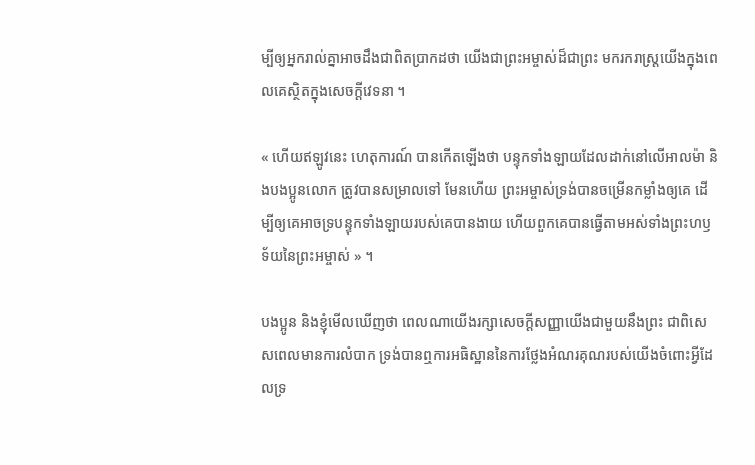ម្បីឲ្យអ្នករាល់គ្នាអាចដឹងជាពិតប្រាកដថា យើងជាព្រះអម្ចាស់ដ៏ជាព្រះ មករករាស្ត្រយើងក្នុងពេលគេស្ថិតក្នុងសេចក្ដីវេទនា ។

« ហើយឥឡូវនេះ ហេតុការណ៍ បានកើតឡើងថា បន្ទុកទាំងឡាយដែលដាក់នៅលើអាលម៉ា និងបងប្អូនលោក ត្រូវបានសម្រាលទៅ មែនហើយ ព្រះអម្ចាស់ទ្រង់បានចម្រើនកម្លាំងឲ្យគេ ដើម្បីឲ្យគេអាចទ្របន្ទុកទាំងឡាយរបស់គេបានងាយ ហើយពួកគេបានធ្វើតាមអស់ទាំងព្រះហឫទ័យនៃព្រះអម្ចាស់ » ។

បងប្អូន និងខ្ញុំមើលឃើញថា ពេលណាយើងរក្សាសេចក្ដីសញ្ញាយើងជាមួយនឹងព្រះ ជាពិសេសពេលមានការលំបាក ទ្រង់បានឮការអធិស្ឋាននៃការថ្លែងអំណរគុណរបស់យើងចំពោះអ្វីដែលទ្រ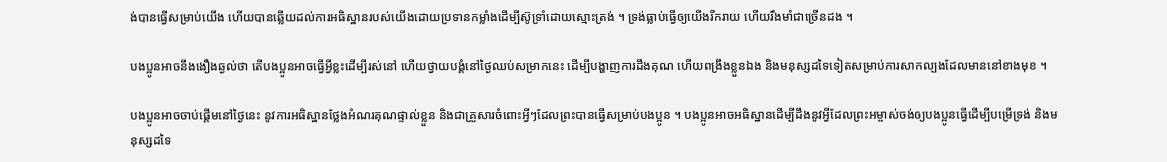ង់បានធ្វើសម្រាប់យើង ហើយបានឆ្លើយដល់ការអធិស្ឋានរបស់យើងដោយប្រទានកម្លាំងដើម្បីស៊ូទ្រាំដោយស្មោះត្រង់ ។ ទ្រង់ធ្លាប់ធ្វើឲ្យយើងរីករាយ ហើយរឹងមាំជាច្រើនដង ។

បងប្អូនអាចនឹងងឿងឆ្ងល់ថា តើបងប្អូនអាចធ្វើអ្វីខ្លះដើម្បីរស់នៅ ហើយថ្វាយបង្គំនៅថ្ងៃឈប់សម្រាកនេះ ដើម្បីបង្ហាញការដឹងគុណ ហើយពង្រឹងខ្លួនឯង និងមនុស្សដទៃទៀតសម្រាប់ការសាកល្បងដែលមាននៅខាងមុខ ។

បងប្អូនអាចចាប់ផ្ដើមនៅថ្ងៃនេះ នូវការអធិស្ឋានថ្លែងអំណរគុណផ្ទាល់ខ្លួន និងជាគ្រួសារចំពោះអ្វីៗដែលព្រះបានធ្វើសម្រាប់បងប្អូន ។ បងប្អូនអាចអធិស្ឋានដើម្បីដឹងនូវអ្វីដែលព្រះអម្ចាស់ចង់ឲ្យបងប្អូនធ្វើដើម្បីបម្រើទ្រង់ និងមនុស្សដទៃ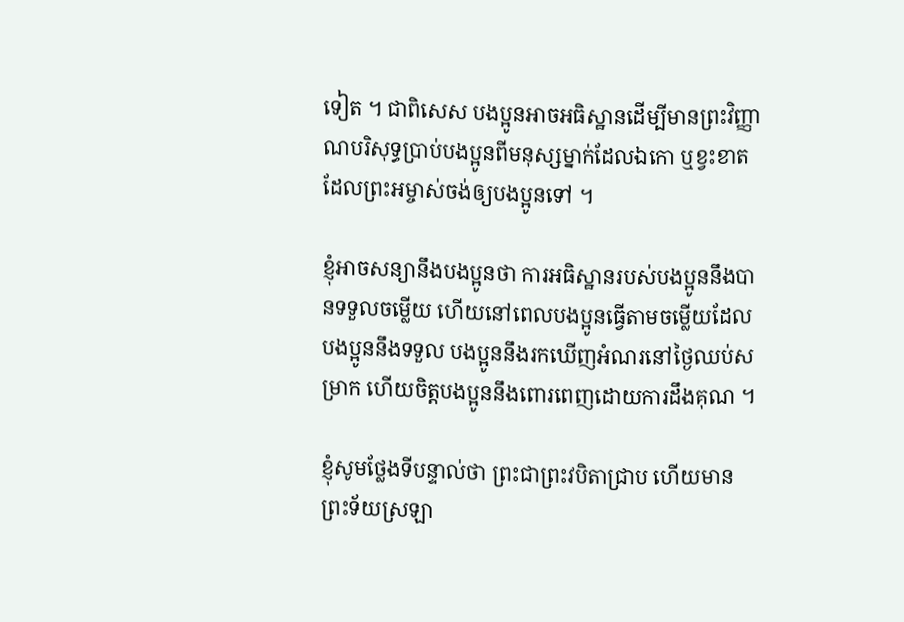ទៀត ។ ជាពិសេស បងប្អូនអាចអធិស្ឋានដើម្បីមានព្រះវិញ្ញាណបរិសុទ្ធប្រាប់បងប្អូនពីមនុស្សម្នាក់ដែលឯកោ ឬខ្វះខាតដែលព្រះអម្ចាស់ចង់ឲ្យបងប្អូនទៅ ។

ខ្ញុំអាចសន្យានឹងបងប្អូនថា ការអធិស្ឋានរបស់បងប្អូននឹងបានទទួលចម្លើយ ហើយនៅពេលបងប្អូនធ្វើតាមចម្លើយដែលបងប្អូននឹងទទួល បងប្អូននឹងរកឃើញអំណរនៅថ្ងៃឈប់សម្រាក ហើយចិត្តបងប្អូននឹងពោរពេញដោយការដឹងគុណ ។

ខ្ញុំសូមថ្លែងទីបន្ទាល់ថា ព្រះជាព្រះវបិតាជ្រាប ហើយមានព្រះទ័យស្រឡា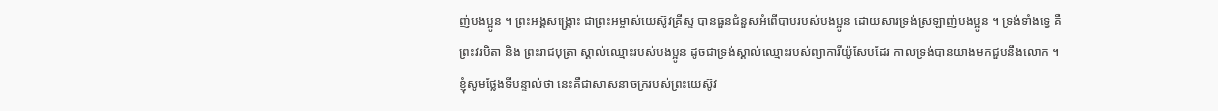ញ់បងប្អូន ។ ព្រះអង្គសង្គ្រោះ ជាព្រះអម្ចាស់យេស៊ូវគ្រីស្ទ បានធួនជំនួសអំពើបាបរបស់បងប្អូន ដោយសារទ្រង់ស្រឡាញ់បងប្អូន ។ ទ្រង់ទាំងទ្វេ គឺព្រះវរបិតា និង ព្រះរាជបុត្រា ស្គាល់ឈ្មោះរបស់បងប្អូន ដូចជាទ្រង់ស្គាល់ឈ្មោះរបស់ព្យាការីយ៉ូសែបដែរ កាលទ្រង់បានយាងមកជួបនឹងលោក ។ ខ្ញុំសូមថ្លែងទីបន្ទាល់ថា នេះគឺជាសាសនាចក្ររបស់ព្រះយេស៊ូវ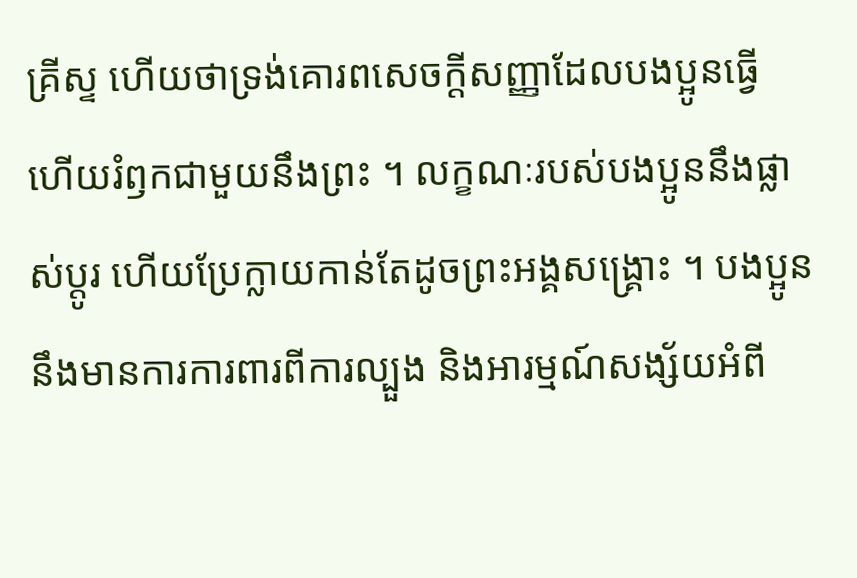គ្រីស្ទ ហើយថាទ្រង់គោរពសេចក្ដីសញ្ញាដែលបងប្អូនធ្វើ ហើយរំឭកជាមួយនឹងព្រះ ។ លក្ខណៈរបស់បងប្អូននឹងផ្លាស់ប្ដូរ ហើយប្រែក្លាយកាន់តែដូចព្រះអង្គសង្គ្រោះ ។ បងប្អូននឹងមានការការពារពីការល្បួង និងអារម្មណ៍សង្ស័យអំពី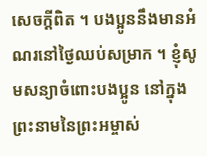សេចក្ដីពិត ។ បងប្អូននឹងមានអំណរនៅថ្ងៃឈប់សម្រាក ។ ខ្ញុំសូមសន្យាចំពោះបងប្អូន នៅក្នុងព្រះនាមនៃព្រះអម្ចាស់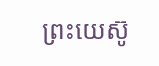ព្រះយេស៊ូ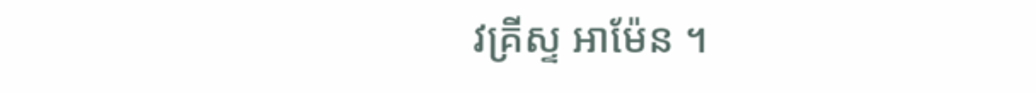វគ្រីស្ទ អាម៉ែន ។